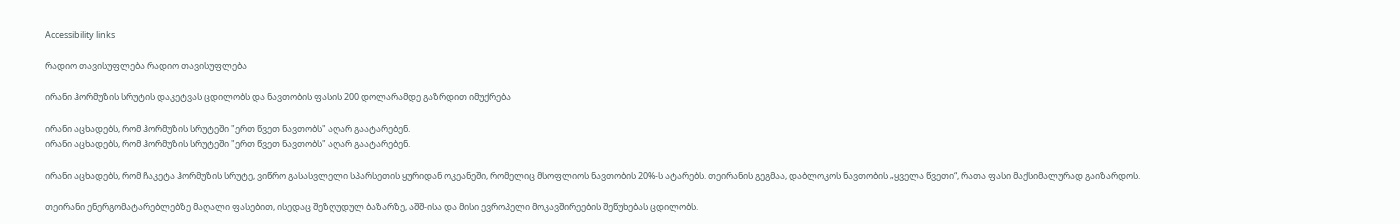Accessibility links

რადიო თავისუფლება რადიო თავისუფლება

ირანი ჰორმუზის სრუტის დაკეტვას ცდილობს და ნავთობის ფასის 200 დოლარამდე გაზრდით იმუქრება

ირანი აცხადებს, რომ ჰორმუზის სრუტეში "ერთ წვეთ ნავთობს" აღარ გაატარებენ.
ირანი აცხადებს, რომ ჰორმუზის სრუტეში "ერთ წვეთ ნავთობს" აღარ გაატარებენ.

ირანი აცხადებს, რომ ჩაკეტა ჰორმუზის სრუტე, ვიწრო გასასვლელი სპარსეთის ყურიდან ოკეანეში, რომელიც მსოფლიოს ნავთობის 20%-ს ატარებს. თეირანის გეგმაა, დაბლოკოს ნავთობის „ყველა წვეთი“, რათა ფასი მაქსიმალურად გაიზარდოს.

თეირანი ენერგომატარებლებზე მაღალი ფასებით, ისედაც შეზღუდულ ბაზარზე, აშშ-ისა და მისი ევროპელი მოკავშირეების შეწუხებას ცდილობს.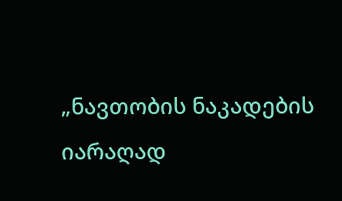„ნავთობის ნაკადების იარაღად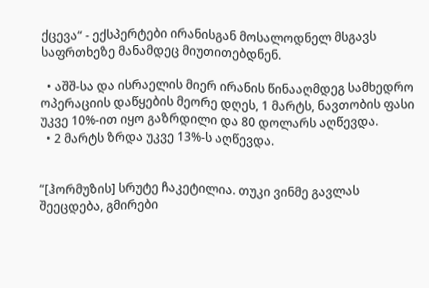ქცევა“ - ექსპერტები ირანისგან მოსალოდნელ მსგავს საფრთხეზე მანამდეც მიუთითებდნენ.

  • აშშ-სა და ისრაელის მიერ ირანის წინააღმდეგ სამხედრო ოპერაციის დაწყების მეორე დღეს, 1 მარტს, ნავთობის ფასი უკვე 10%-ით იყო გაზრდილი და 80 დოლარს აღწევდა.
  • 2 მარტს ზრდა უკვე 13%-ს აღწევდა.


“[ჰორმუზის] სრუტე ჩაკეტილია. თუკი ვინმე გავლას შეეცდება, გმირები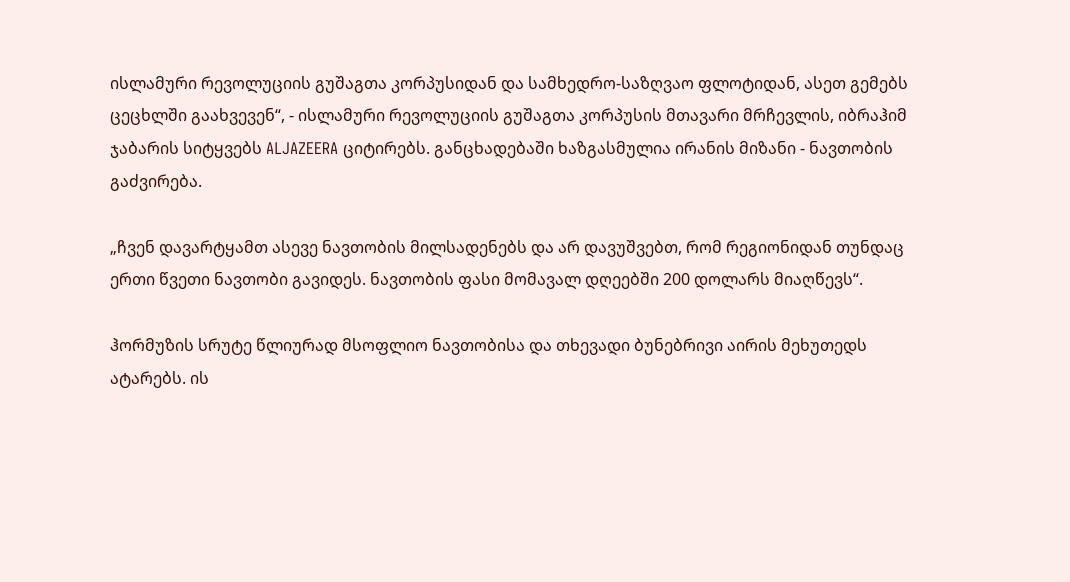ისლამური რევოლუციის გუშაგთა კორპუსიდან და სამხედრო-საზღვაო ფლოტიდან, ასეთ გემებს ცეცხლში გაახვევენ“, - ისლამური რევოლუციის გუშაგთა კორპუსის მთავარი მრჩევლის, იბრაჰიმ ჯაბარის სიტყვებს ALJAZEERA ციტირებს. განცხადებაში ხაზგასმულია ირანის მიზანი - ნავთობის გაძვირება.

„ჩვენ დავარტყამთ ასევე ნავთობის მილსადენებს და არ დავუშვებთ, რომ რეგიონიდან თუნდაც ერთი წვეთი ნავთობი გავიდეს. ნავთობის ფასი მომავალ დღეებში 200 დოლარს მიაღწევს“.

ჰორმუზის სრუტე წლიურად მსოფლიო ნავთობისა და თხევადი ბუნებრივი აირის მეხუთედს ატარებს. ის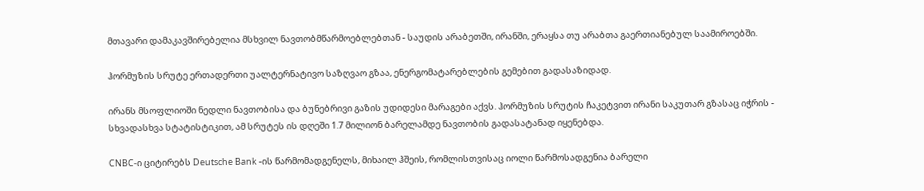მთავარი დამაკავშირებელია მსხვილ ნავთობმწარმოებლებთან - საუდის არაბეთში, ირანში, ერაყსა თუ არაბთა გაერთიანებულ საამიროებში.

ჰორმუზის სრუტე ერთადერთი უალტერნატივო საზღვაო გზაა, ენერგომატარებლების გემებით გადასაზიდად.

ირანს მსოფლიოში ნედლი ნავთობისა და ბუნებრივი გაზის უდიდესი მარაგები აქვს. ჰორმუზის სრუტის ჩაკეტვით ირანი საკუთარ გზასაც იჭრის - სხვადასხვა სტატისტიკით, ამ სრუტეს ის დღეში 1.7 მილიონ ბარელამდე ნავთობის გადასატანად იყენებდა.

CNBC-ი ციტირებს Deutsche Bank -ის წარმომადგენელს, მიხაილ ჰშეის, რომლისთვისაც იოლი წარმოსადგენია ბარელი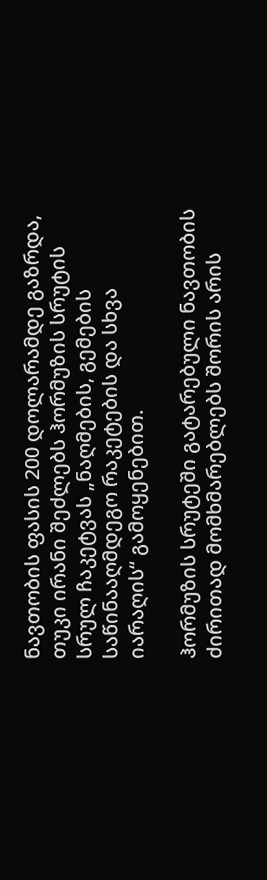ნავთობის ფასის 200 დოლარამდე გაზრდა, თუკი ირანი შეძლებს ჰორმუზის სრუტის სრულ ჩაკეტვას „ნაღმების, გემების საწინააღმდეგო რაკეტების და სხვა იარაღის“ გამოყენებით.

ჰორმუზის სრუტეში გატარებული ნავთობის ძირითად მომხმარებლებს შორის არის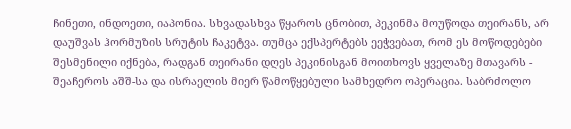ჩინეთი, ინდოეთი, იაპონია. სხვადასხვა წყაროს ცნობით, პეკინმა მოუწოდა თეირანს, არ დაუშვას ჰორმუზის სრუტის ჩაკეტვა. თუმცა ექსპერტებს ეეჭვებათ, რომ ეს მოწოდებები შესმენილი იქნება, რადგან თეირანი დღეს პეკინისგან მოითხოვს ყველაზე მთავარს - შეაჩეროს აშშ-სა და ისრაელის მიერ წამოწყებული სამხედრო ოპერაცია. საბრძოლო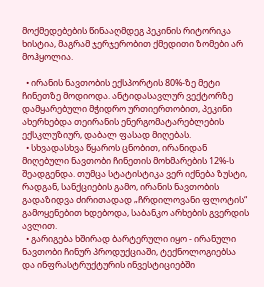მოქმედებების წინააღმდეგ პეკინის რიტორიკა ხისტია, მაგრამ ჯერჯერობით ქმედითი ზომები არ მოჰყოლია.

  • ირანის ნავთობის ექსპორტის 80%-ზე მეტი ჩინეთზე მოდიოდა. ანტიდასავლურ ვექტორზე დამყარებული მჭიდრო ურთიერთობით, პეკინი ახერხებდა თეირანის ენერგომატარებლების ექსკლუზიურ, დაბალ ფასად მიღებას.
  • სხვადასხვა წყაროს ცნობით, ირანიდან მიღებული ნავთობი ჩინეთის მოხმარების 12%-ს შეადგენდა. თუმცა სტატისტიკა ვერ იქნება ზუსტი, რადგან, სანქციების გამო, ირანის ნავთობის გადაზიდვა ძირითადად „ჩრდილოვანი ფლოტის“ გამოყენებით ხდებოდა, საბანკო არხების გვერდის ავლით.
  • გარიგება ხშირად ბარტერული იყო - ირანული ნავთობი ჩინურ პროდუქციაში, ტექნოლოგიებსა და ინფრასტრუქტურის ინვესტიციებში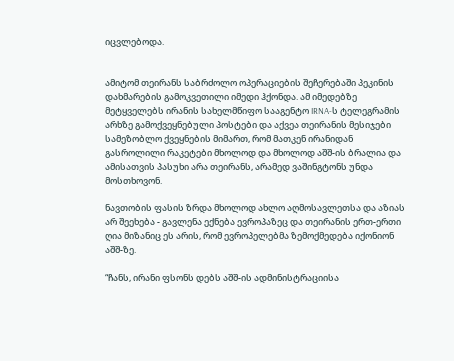იცვლებოდა.


ამიტომ თეირანს საბრძოლო ოპერაციების შეჩერებაში პეკინის დახმარების გამოკვეთილი იმედი ჰქონდა. ამ იმედებზე მეტყველებს ირანის სახელმწიფო სააგენტო IRNA-ს ტელეგრამის არხზე გამოქვეყნებული პოსტები და აქვეა თეირანის მესიჯები სამეზობლო ქვეყნების მიმართ, რომ მათკენ ირანიდან გასროლილი რაკეტები მხოლოდ და მხოლოდ აშშ-ის ბრალია და ამისათვის პასუხი არა თეირანს, არამედ ვაშინგტონს უნდა მოსთხოვონ.

ნავთობის ფასის ზრდა მხოლოდ ახლო აღმოსავლეთსა და აზიას არ შეეხება - გავლენა ექნება ევროპაზეც და თეირანის ერთ-ერთი ღია მიზანიც ეს არის, რომ ევროპელებმა ზემოქმედება იქონიონ აშშ-ზე.

“ჩანს, ირანი ფსონს დებს აშშ-ის ადმინისტრაციისა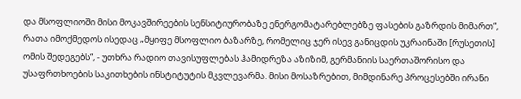და მსოფლიოში მისი მოკავშირეების სენსიტიურობაზე ენერგომატარებლებზე ფასების გაზრდის მიმართ“, რათა იმოქმედოს ისედაც „მყიფე მსოფლიო ბაზარზე, რომელიც ჯერ ისევ განიცდის უკრაინაში [რუსეთის] ომის შედეგებს“, - უთხრა რადიო თავისუფლებას ჰამიდრეზა აზიზიმ, გერმანიის საერთაშორისო და უსაფრთხოების საკითხების ინსტიტუტის მკვლევარმა. მისი მოსაზრებით, მიმდინარე პროცესებში ირანი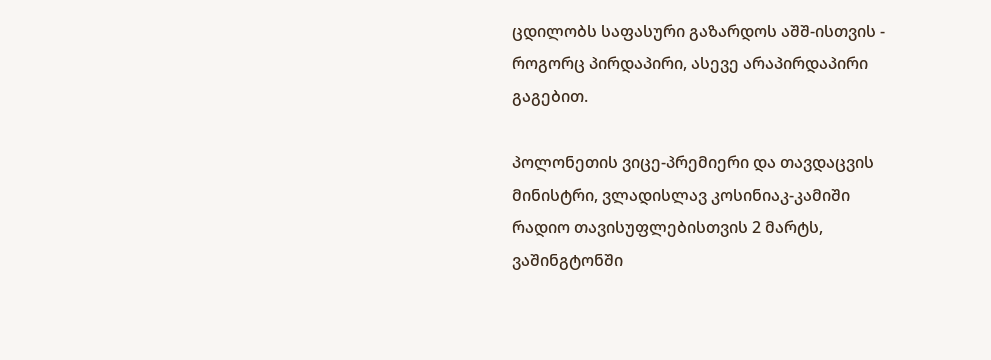ცდილობს საფასური გაზარდოს აშშ-ისთვის - როგორც პირდაპირი, ასევე არაპირდაპირი გაგებით.

პოლონეთის ვიცე-პრემიერი და თავდაცვის მინისტრი, ვლადისლავ კოსინიაკ-კამიში რადიო თავისუფლებისთვის 2 მარტს, ვაშინგტონში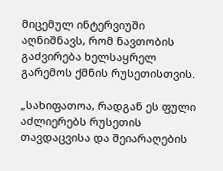მიცემულ ინტერვიუში აღნიშნავს, რომ ნავთობის გაძვირება ხელსაყრელ გარემოს ქმნის რუსეთისთვის.

„სახიფათოა, რადგან ეს ფული აძლიერებს რუსეთის თავდაცვისა და შეიარაღების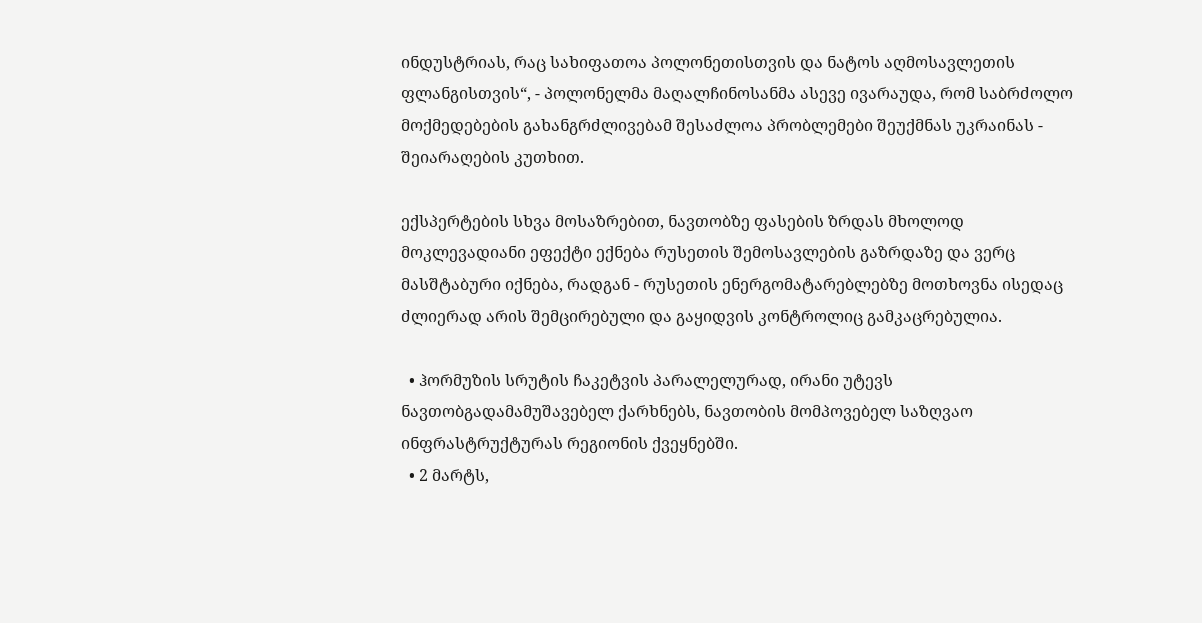ინდუსტრიას, რაც სახიფათოა პოლონეთისთვის და ნატოს აღმოსავლეთის ფლანგისთვის“, - პოლონელმა მაღალჩინოსანმა ასევე ივარაუდა, რომ საბრძოლო მოქმედებების გახანგრძლივებამ შესაძლოა პრობლემები შეუქმნას უკრაინას - შეიარაღების კუთხით.

ექსპერტების სხვა მოსაზრებით, ნავთობზე ფასების ზრდას მხოლოდ მოკლევადიანი ეფექტი ექნება რუსეთის შემოსავლების გაზრდაზე და ვერც მასშტაბური იქნება, რადგან - რუსეთის ენერგომატარებლებზე მოთხოვნა ისედაც ძლიერად არის შემცირებული და გაყიდვის კონტროლიც გამკაცრებულია.

  • ჰორმუზის სრუტის ჩაკეტვის პარალელურად, ირანი უტევს ნავთობგადამამუშავებელ ქარხნებს, ნავთობის მომპოვებელ საზღვაო ინფრასტრუქტურას რეგიონის ქვეყნებში.
  • 2 მარტს,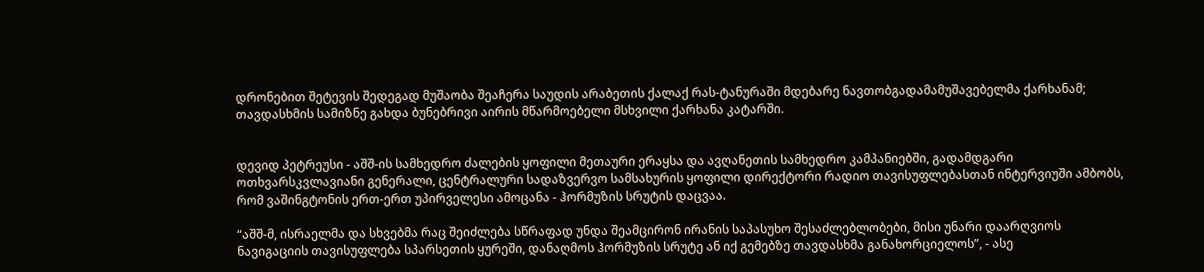დრონებით შეტევის შედეგად მუშაობა შეაჩერა საუდის არაბეთის ქალაქ რას-ტანურაში მდებარე ნავთობგადამამუშავებელმა ქარხანამ; თავდასხმის სამიზნე გახდა ბუნებრივი აირის მწარმოებელი მსხვილი ქარხანა კატარში.


დევიდ პეტრეუსი - აშშ-ის სამხედრო ძალების ყოფილი მეთაური ერაყსა და ავღანეთის სამხედრო კამპანიებში, გადამდგარი ოთხვარსკვლავიანი გენერალი, ცენტრალური სადაზვერვო სამსახურის ყოფილი დირექტორი რადიო თავისუფლებასთან ინტერვიუში ამბობს, რომ ვაშინგტონის ერთ-ერთ უპირველესი ამოცანა - ჰორმუზის სრუტის დაცვაა.

“აშშ-მ, ისრაელმა და სხვებმა რაც შეიძლება სწრაფად უნდა შეამცირონ ირანის საპასუხო შესაძლებლობები, მისი უნარი დაარღვიოს ნავიგაციის თავისუფლება სპარსეთის ყურეში, დანაღმოს ჰორმუზის სრუტე ან იქ გემებზე თავდასხმა განახორციელოს”, - ასე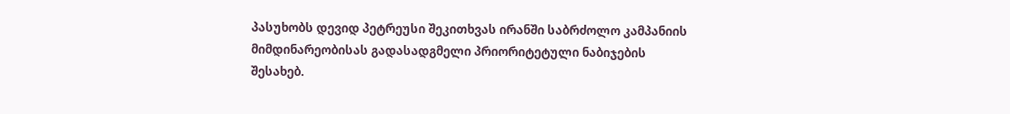პასუხობს დევიდ პეტრეუსი შეკითხვას ირანში საბრძოლო კამპანიის მიმდინარეობისას გადასადგმელი პრიორიტეტული ნაბიჯების შესახებ.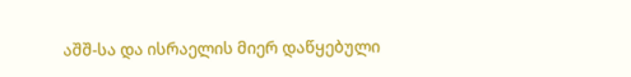აშშ-სა და ისრაელის მიერ დაწყებული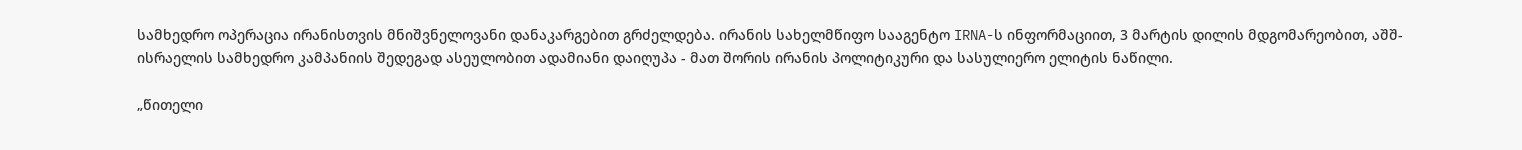სამხედრო ოპერაცია ირანისთვის მნიშვნელოვანი დანაკარგებით გრძელდება. ირანის სახელმწიფო სააგენტო IRNA-ს ინფორმაციით, 3 მარტის დილის მდგომარეობით, აშშ-ისრაელის სამხედრო კამპანიის შედეგად ასეულობით ადამიანი დაიღუპა - მათ შორის ირანის პოლიტიკური და სასულიერო ელიტის ნაწილი.

„წითელი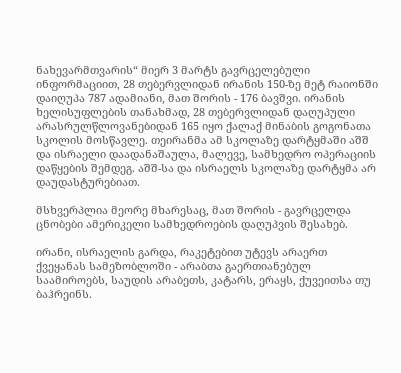ნახევარმთვარის“ მიერ 3 მარტს გავრცელებული ინფორმაციით, 28 თებერვლიდან ირანის 150-ზე მეტ რაიონში დაიღუპა 787 ადამიანი, მათ შორის - 176 ბავშვი. ირანის ხელისუფლების თანახმად, 28 თებერვლიდან დაღუპული არასრულწლოვანებიდან 165 იყო ქალაქ მინაბის გოგონათა სკოლის მოსწავლე. თეირანმა ამ სკოლაზე დარტყმაში აშშ და ისრაელი დაადანაშაულა, მალევე, სამხედრო ოპერაციის დაწყების შემდეგ. აშშ-სა და ისრაელს სკოლაზე დარტყმა არ დაუდასტურებიათ.

მსხვერპლია მეორე მხარესაც, მათ შორის - გავრცელდა ცნობები ამერიკელი სამხედროების დაღუპვის შესახებ.

ირანი, ისრაელის გარდა, რაკეტებით უტევს არაერთ ქვეყანას სამეზობლოში - არაბთა გაერთიანებულ საამიროებს, საუდის არაბეთს, კატარს, ერაყს, ქუვეითსა თუ ბაჰრეინს.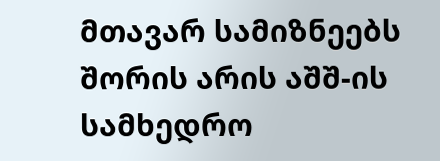მთავარ სამიზნეებს შორის არის აშშ-ის სამხედრო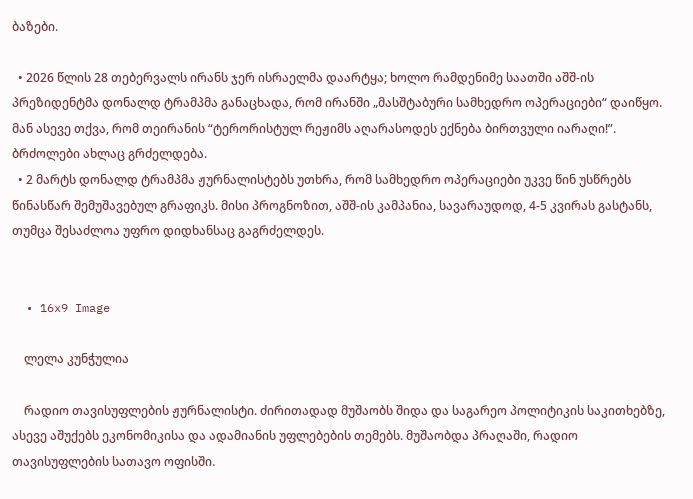ბაზები.

  • 2026 წლის 28 თებერვალს ირანს ჯერ ისრაელმა დაარტყა; ხოლო რამდენიმე საათში აშშ-ის პრეზიდენტმა დონალდ ტრამპმა განაცხადა, რომ ირანში „მასშტაბური სამხედრო ოპერაციები“ დაიწყო. მან ასევე თქვა, რომ თეირანის “ტერორისტულ რეჟიმს აღარასოდეს ექნება ბირთვული იარაღი!”. ბრძოლები ახლაც გრძელდება.
  • 2 მარტს დონალდ ტრამპმა ჟურნალისტებს უთხრა, რომ სამხედრო ოპერაციები უკვე წინ უსწრებს წინასწარ შემუშავებულ გრაფიკს. მისი პროგნოზით, აშშ-ის კამპანია, სავარაუდოდ, 4-5 კვირას გასტანს, თუმცა შესაძლოა უფრო დიდხანსაც გაგრძელდეს.


  • 16x9 Image

    ლელა კუნჭულია

    რადიო თავისუფლების ჟურნალისტი. ძირითადად მუშაობს შიდა და საგარეო პოლიტიკის საკითხებზე, ასევე აშუქებს ეკონომიკისა და ადამიანის უფლებების თემებს. მუშაობდა პრაღაში, რადიო თავისუფლების სათავო ოფისში.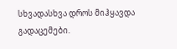სხვადასხვა დროს მიჰყავდა გადაცემები.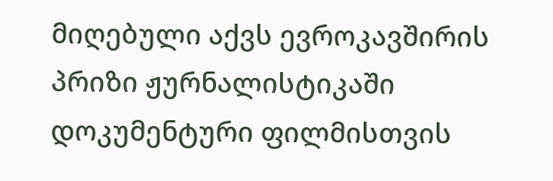მიღებული აქვს ევროკავშირის პრიზი ჟურნალისტიკაში დოკუმენტური ფილმისთვის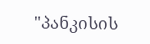"პანკისის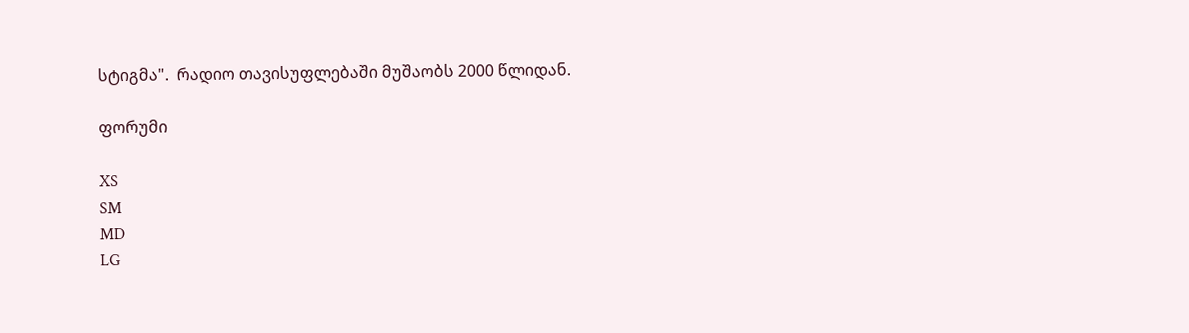სტიგმა".  რადიო თავისუფლებაში მუშაობს 2000 წლიდან.

ფორუმი

XS
SM
MD
LG